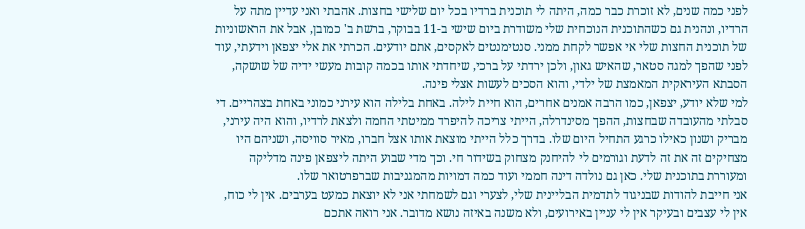לפני כמה שנים, לא זוכרת כבר כמה, היתה לי תוכנית ברדיו בכל יום שלישי בחצות. אהבתי ואני עדיין מתה על הרדיו, ונהנית גם כשהתוכנית הנוכחית שלי משודרת ביום שישי ב-11 בבוקר, ברשת ב' כמובן, אבל את הראשוניות של תוכנית החצות שלי אי אפשר לקחת ממני. סנטימנטים לאקסים, אתם יודעים. הכרתי את אלי יצפאן וידעתי, עוד לפני שהפך למגה סטאר, שהאיש גאון, ולכן ירדתי על ברכי, שיחדתי אותו בכמה קובות מעשי ידיה של שושקה, הסבתא העיראקית המאמצת של ילדי, והוא הסכים לעשות אצלי פינה.
למי שלא יודע, יצפאן, כמו הרבה אמנים אחרים, הוא חיית לילה. באחת בלילה הוא עירני כמוני באחת בצהריים. די סבלתי מהעובדה שבחצות, ההפך מסינדרלה, הייתי צריכה להיפרד ממיטתי החמה ולצאת לרדיו, והוא היה עירני, מבריק ושנון כאילו כרגע התחיל היום שלו. בדרך כלל הייתי מוצאת אותו אצל חברו, מאיר סוויסה, ושניהם היו מצחיקים זה את זה לדעת וגורמים לי להיחנק מצחוק בשידור חי. וכך מדי שבוע היתה ליצפאן פינה מדליקה ומעוררת בתוכנית שלי. כאן גם נולדה דינה חממי ועוד כמה דמויות מהמגניבות שברפרטואר שלו.
אני חייבת להודות שבניגוד לתדמית הבליינית שלי, לצערי וגם לשמחתי אני לא יוצאת כמעט בערבים. אין לי כוח, אין לי עצבים ובעיקר אין לי עניין באירועים, ולא משנה באיזה נושא מדובר. אני רואה אתכם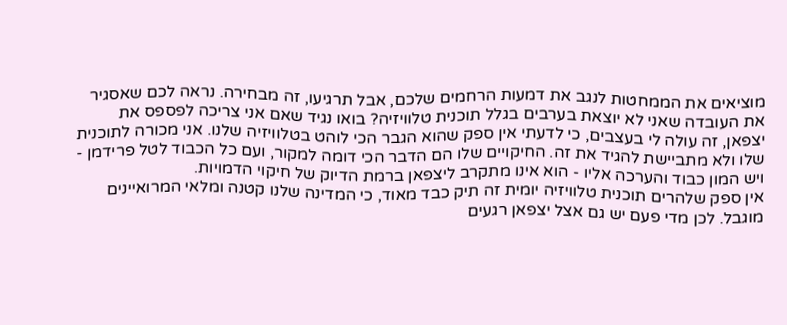מוציאים את הממחטות לנגב את דמעות הרחמים שלכם, אבל תרגיעו, זה מבחירה. נראה לכם שאסגיר את העובדה שאני לא יוצאת בערבים בגלל תוכנית טלוויזיה? בואו נגיד שאם אני צריכה לפספס את יצפאן, זה עולה לי בעצבים, כי לדעתי אין ספק שהוא הגבר הכי לוהט בטלוויזיה שלנו. אני מכורה לתוכנית שלו ולא מתביישת להגיד את זה. החיקויים שלו הם הדבר הכי דומה למקור, ועם כל הכבוד לטל פרידמן - ויש המון כבוד והערכה אליו - הוא אינו מתקרב ליצפאן ברמת הדיוק של חיקוי הדמויות.
אין ספק שלהרים תוכנית טלוויזיה יומית זה תיק כבד מאוד, כי המדינה שלנו קטנה ומלאי המרואיינים מוגבל. לכן מדי פעם יש גם אצל יצפאן רגעים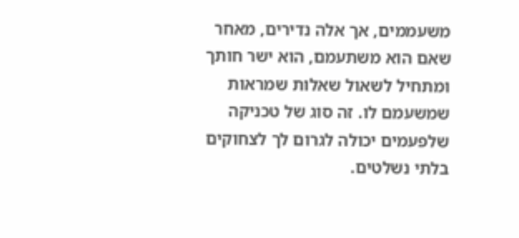משעממים, אך אלה נדירים, מאחר שאם הוא משתעמם, הוא ישר חותך ומתחיל לשאול שאלות שמראות שמשעמם לו. זה סוג של טכניקה שלפעמים יכולה לגרום לך לצחוקים בלתי נשלטים.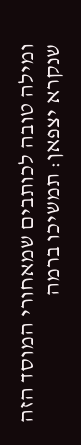ומילה טובה לכותבים שמאחורי המוסד הזה שנקרא יצפאן: תמשיכו ברמה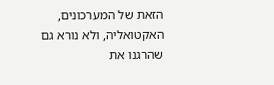הזאת של המערכונים, האקטואליה, ולא נורא גם שהרגנו את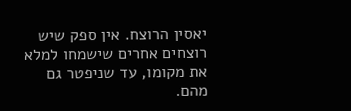יאסין הרוצח. אין ספק שיש רוצחים אחרים שישמחו למלא את מקומו, עד שניפטר גם מהם.